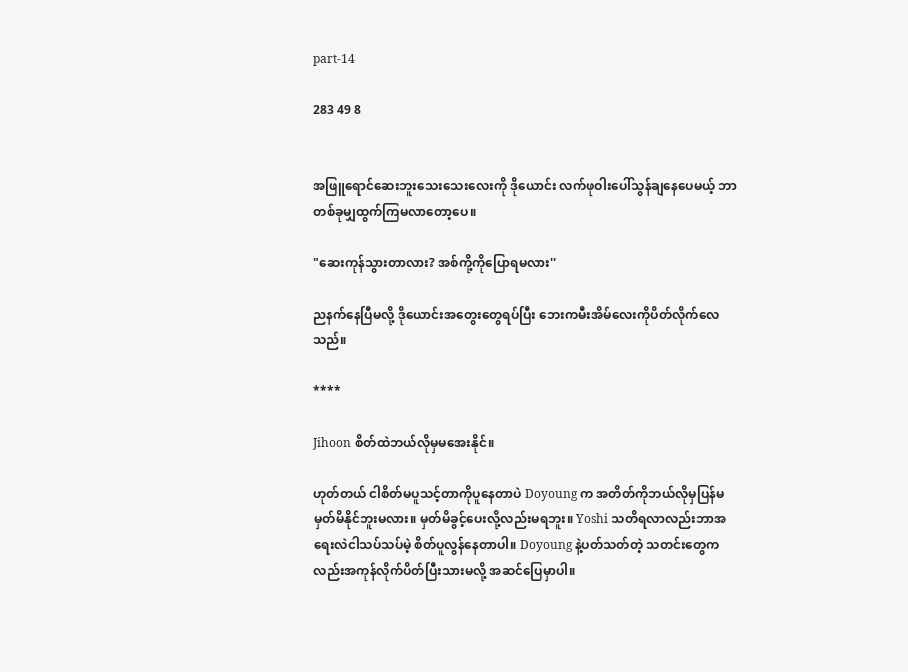part-14

283 49 8


အဖြူရောင်ဆေးဘူးသေးသေးလေးကို ဒိုယောင်း လက်ဖုဝါးပေါ်သွန်ချနေပေမယ့် ဘာတစ်ခုမျှထွက်ကြမလာတော့ပေ။

"ဆေးကုန်သွားတာလား? အစ်ကို့ကိုပြောရမလား''

ညနက်နေပြီမလို့ ဒိုယောင်းအတွေးတွေရပ်ပြီး ဘေးကမီးအိမ်လေးကိုပိတ်လိုက်လေသည်။

****

Jihoon စိတ်ထဲဘယ်လိုမှမအေးနိုင်။

ဟုတ်တယ် ငါစိတ်မပူသင့်တာကိုပူနေတာပဲ Doyoung က အတိတ်ကိုဘယ်လိုမှပြန်မမှတ်မိနိုင်ဘူးမလား။ မှတ်မိခွင့်ပေးလို့လည်းမရဘူး။ Yoshi သတိရလာလည်းဘာအရေးလဲငါသပ်သပ်မဲ့ စိတ်ပူလွန်နေတာပါ။ Doyoung နဲ့ပတ်သတ်တဲ့ သတင်းတွေကလည်းအကုန်လိုက်ပိတ်ပြီးသားမလို့ အဆင်ပြေမှာပါ။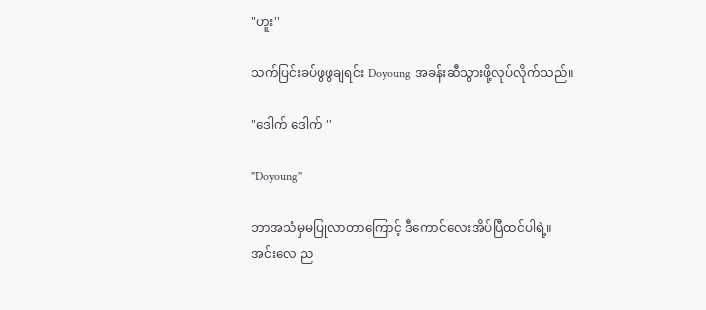"ဟူး''

သက်ပြင်းခပ်ဖွဖွချရင်း Doyoung အခန်းဆီသွားဖို့လုပ်လိုက်သည်။

"ဒေါက် ဒေါက် ''

"Doyoung''

ဘာအသံမှမပြုလာတာကြောင့် ဒီကောင်လေးအိပ်ပြီထင်ပါရဲ့။ အင်းလေ ည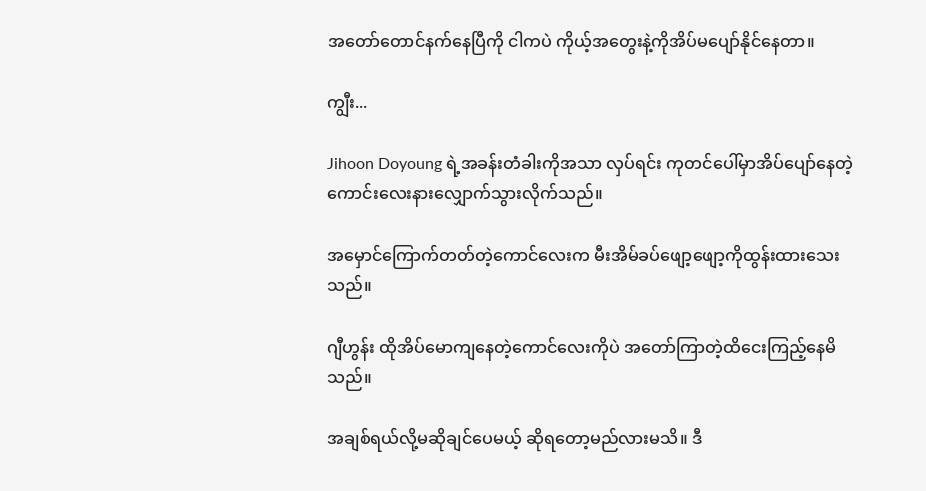အတော်တောင်နက်နေပြီကို ငါကပဲ ကိုယ့်အတွေးနဲ့ကိုအိပ်မပျော်နိုင်နေတာ။

ကျွီး...

Jihoon Doyoung ရဲ့အခန်းတံခါးကိုအသာ လှပ်ရင်း ကုတင်ပေါ်မှာအိပ်ပျော်နေတဲ့ကောင်းလေးနားလျှောက်သွားလိုက်သည်။

အမှောင်ကြောက်တတ်တဲ့ကောင်လေးက မီးအိမ်ခပ်ဖျော့ဖျော့ကိုထွန်းထားသေးသည်။

ဂျီဟွန်း ထိုအိပ်မောကျနေတဲ့ကောင်လေးကိုပဲ အတော်ကြာတဲ့ထိငေးကြည့်နေမိသည်။

အချစ်ရယ်လို့မဆိုချင်ပေမယ့် ဆိုရတော့မည်လားမသိ။ ဒီ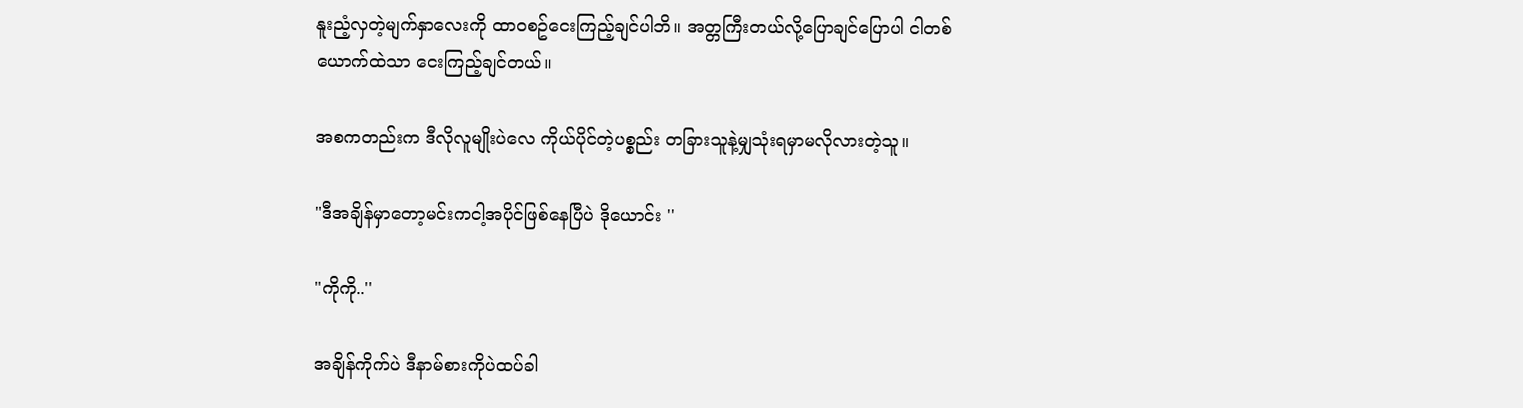နူးညံ့လှတဲ့မျက်နှာလေးကို ထာဝစဥ်ငေးကြည့်ချင်ပါဘိ။ အတ္တကြီးတယ်လို့ပြောချင်ပြောပါ ငါတစ်ယောက်ထဲသာ ငေးကြည့်ချင်တယ်။

အစကတည်းက ဒီလိုလူမျိုးပဲလေ ကိုယ်ပိုင်တဲ့ပစ္စည်း တခြားသူနဲ့မျှသုံးရမှာမလိုလားတဲ့သူ။

"ဒီအချိန်မှာတော့မင်းကငါ့အပိုင်ဖြစ်နေပြီပဲ ဒိုယောင်း ''

"ကိုကို..''

အချိန်ကိုက်ပဲ ဒီနာမ်စားကိုပဲထပ်ခါ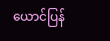ယောင်ပြန်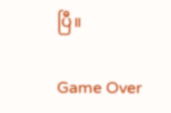ပြီ။

Game Over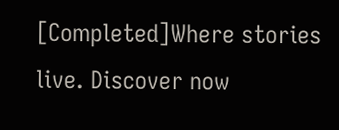[Completed]Where stories live. Discover now